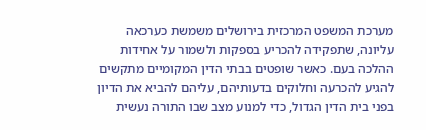מערכת המשפט המרכזית בירושלים משמשת כערכאה עליונה, שתפקידה להכריע בספקות ולשמור על אחידות ההלכה בעם. כאשר שופטים בבתי הדין המקומיים מתקשים להגיע להכרעה וחלוקים בדעותיהם, עליהם להביא את הדיון בפני בית הדין הגדול, כדי למנוע מצב שבו התורה נעשית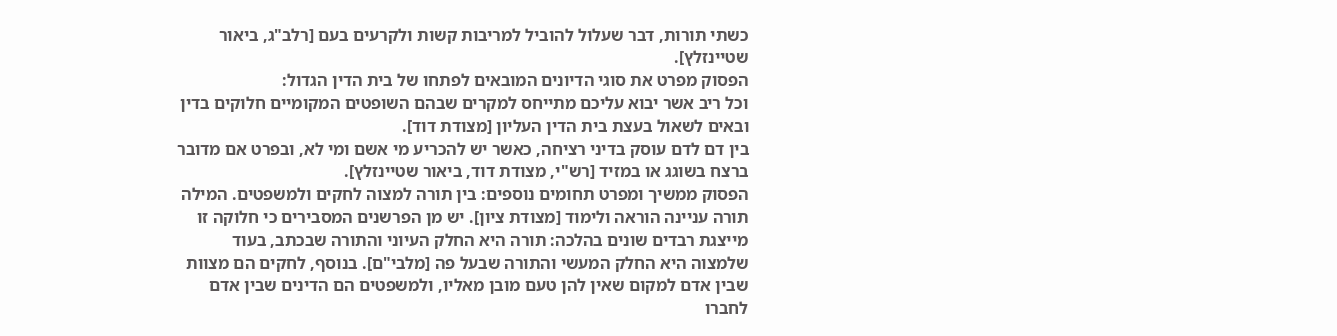כשתי תורות, דבר שעלול להוביל למריבות קשות ולקרעים בעם [רלב"ג, ביאור שטיינזלץ].
הפסוק מפרט את סוגי הדיונים המובאים לפתחו של בית הדין הגדול:
וכל ריב אשר יבוא עליכם מתייחס למקרים שבהם השופטים המקומיים חלוקים בדין ובאים לשאול בעצת בית הדין העליון [מצודת דוד].
בין דם לדם עוסק בדיני רציחה, כאשר יש להכריע מי אשם ומי לא, ובפרט אם מדובר ברצח בשוגג או במזיד [רש"י, מצודת דוד, ביאור שטיינזלץ].
הפסוק ממשיך ומפרט תחומים נוספים: בין תורה למצוה לחקים ולמשפטים. המילה תורה עניינה הוראה ולימוד [מצודת ציון]. יש מן הפרשנים המסבירים כי חלוקה זו מייצגת רבדים שונים בהלכה: תורה היא החלק העיוני והתורה שבכתב, בעוד שלמצוה היא החלק המעשי והתורה שבעל פה [מלבי"ם]. בנוסף, לחקים הם מצוות שבין אדם למקום שאין להן טעם מובן מאליו, ולמשפטים הם הדינים שבין אדם לחברו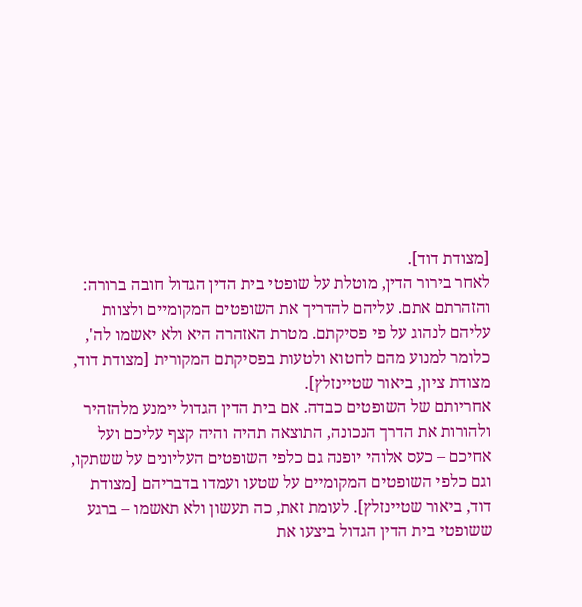[מצודת דוד].
לאחר בירור הדין, מוטלת על שופטי בית הדין הגדול חובה ברורה: והזהרתם אתם. עליהם להדריך את השופטים המקומיים ולצוות עליהם לנהוג על פי פסיקתם. מטרת האזהרה היא ולא יאשמו לה', כלומר למנוע מהם לחטוא ולטעות בפסיקתם המקורית [מצודת דוד, מצודת ציון, ביאור שטיינזלץ].
אחריותם של השופטים כבדה. אם בית הדין הגדול יימנע מלהזהיר ולהורות את הדרך הנכונה, התוצאה תהיה והיה קצף עליכם ועל אחיכם – כעס אלוהי יופנה גם כלפי השופטים העליונים על ששתקו, וגם כלפי השופטים המקומיים על שטעו ועמדו בדבריהם [מצודת דוד, ביאור שטיינזלץ]. לעומת זאת, כה תעשון ולא תאשמו – ברגע ששופטי בית הדין הגדול ביצעו את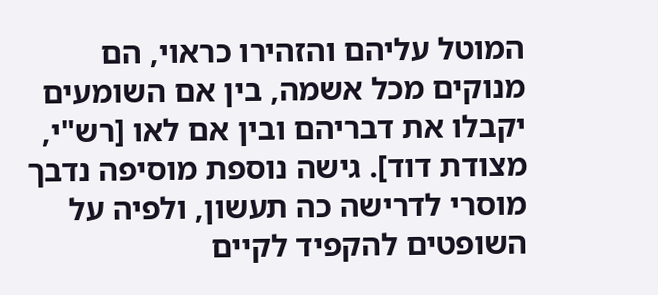המוטל עליהם והזהירו כראוי, הם מנוקים מכל אשמה, בין אם השומעים יקבלו את דבריהם ובין אם לאו [רש"י, מצודת דוד]. גישה נוספת מוסיפה נדבך מוסרי לדרישה כה תעשון, ולפיה על השופטים להקפיד לקיים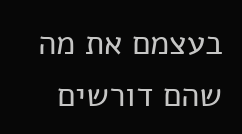בעצמם את מה שהם דורשים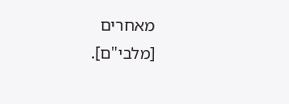מאחרים [מלבי"ם].